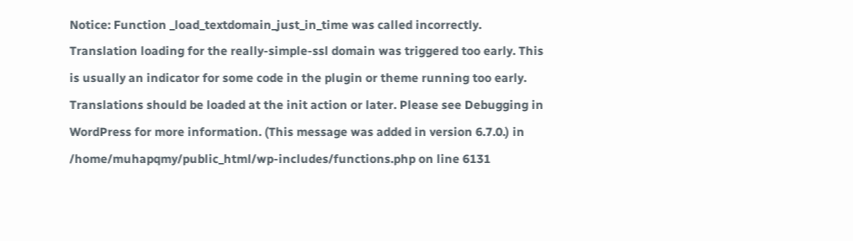Notice: Function _load_textdomain_just_in_time was called incorrectly. Translation loading for the really-simple-ssl domain was triggered too early. This is usually an indicator for some code in the plugin or theme running too early. Translations should be loaded at the init action or later. Please see Debugging in WordPress for more information. (This message was added in version 6.7.0.) in /home/muhapqmy/public_html/wp-includes/functions.php on line 6131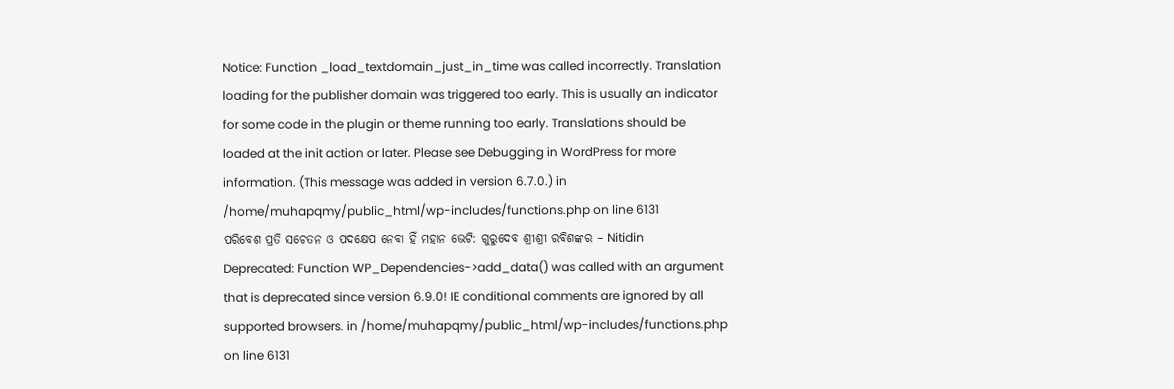Notice: Function _load_textdomain_just_in_time was called incorrectly. Translation loading for the publisher domain was triggered too early. This is usually an indicator for some code in the plugin or theme running too early. Translations should be loaded at the init action or later. Please see Debugging in WordPress for more information. (This message was added in version 6.7.0.) in /home/muhapqmy/public_html/wp-includes/functions.php on line 6131
ପରିବେଶ ପ୍ରତି ସଚେତନ ଓ ପଦକ୍ଷେପ ନେବା ହିଁ ମହାନ ଭେଟି: ଗୁରୁଦେବ ଶ୍ରୀଶ୍ରୀ ରବିଶଙ୍କର – Nitidin
Deprecated: Function WP_Dependencies->add_data() was called with an argument that is deprecated since version 6.9.0! IE conditional comments are ignored by all supported browsers. in /home/muhapqmy/public_html/wp-includes/functions.php on line 6131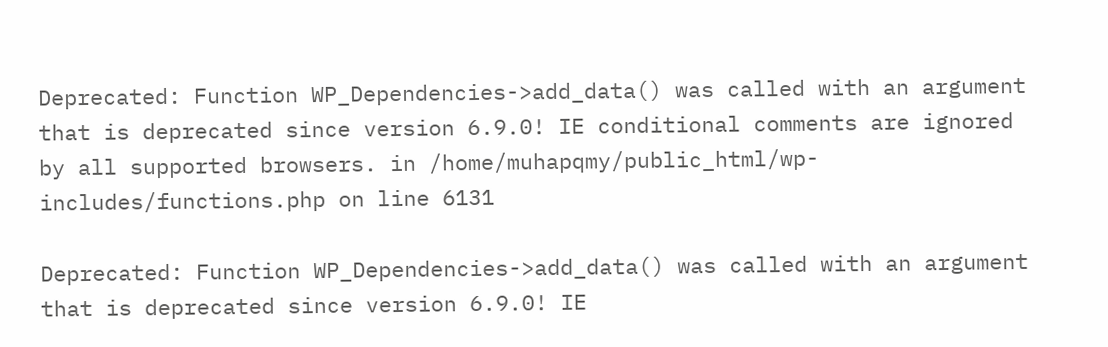Deprecated: Function WP_Dependencies->add_data() was called with an argument that is deprecated since version 6.9.0! IE conditional comments are ignored by all supported browsers. in /home/muhapqmy/public_html/wp-includes/functions.php on line 6131

Deprecated: Function WP_Dependencies->add_data() was called with an argument that is deprecated since version 6.9.0! IE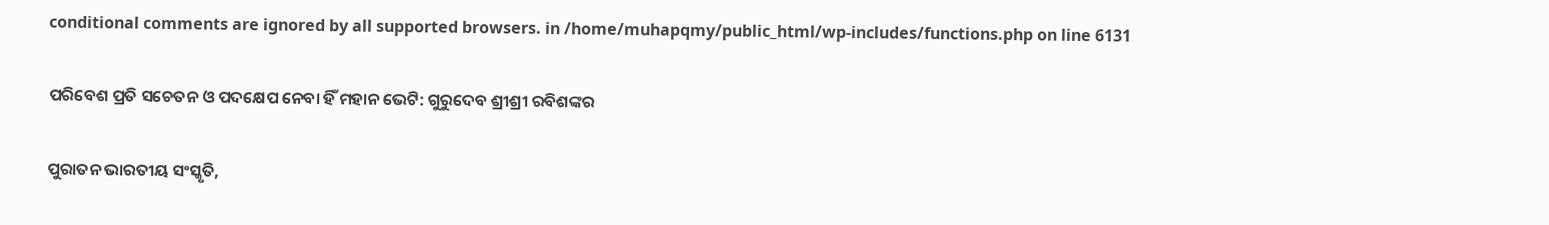conditional comments are ignored by all supported browsers. in /home/muhapqmy/public_html/wp-includes/functions.php on line 6131

ପରିବେଶ ପ୍ରତି ସଚେତନ ଓ ପଦକ୍ଷେପ ନେବା ହିଁ ମହାନ ଭେଟି: ଗୁରୁଦେବ ଶ୍ରୀଶ୍ରୀ ରବିଶଙ୍କର

ପୁରାତନ ଭାରତୀୟ ସଂସ୍କୃତି,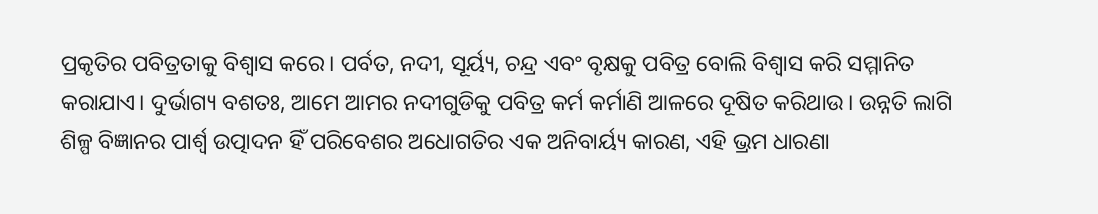ପ୍ରକୃତିର ପବିତ୍ରତାକୁ ବିଶ୍ୱାସ କରେ। ପର୍ବତ, ନଦୀ, ସୂର୍ୟ୍ୟ, ଚନ୍ଦ୍ର ଏବଂ ବୃକ୍ଷକୁ ପବିତ୍ର ବୋଲି ବିଶ୍ୱାସ କରି ସମ୍ମାନିତ କରାଯାଏ। ଦୁର୍ଭାଗ୍ୟ ବଶତଃ, ଆମେ ଆମର ନଦୀଗୁଡିକୁ ପବିତ୍ର କର୍ମ କର୍ମାଣି ଆଳରେ ଦୂଷିତ କରିଥାଉ। ଉନ୍ନତି ଲାଗି ଶିଳ୍ପ ବିଜ୍ଞାନର ପାର୍ଶ୍ୱ ଉତ୍ପାଦନ ହିଁ ପରିବେଶର ଅଧୋଗତିର ଏକ ଅନିବାର୍ୟ୍ୟ କାରଣ, ଏହି ଭ୍ରମ ଧାରଣା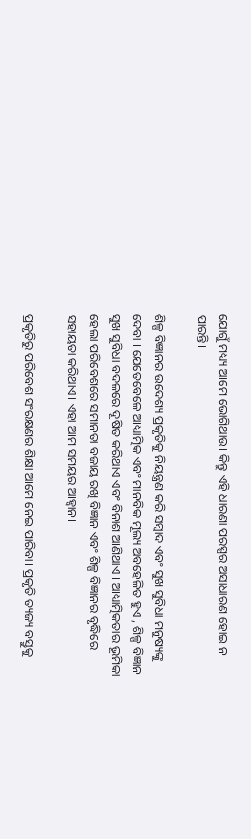ଯୋଗୁଁ ମଧ୍ୟ୍ୟ ଆମେ ଭୋଗିଥାଉ। କିନ୍ତୁ ଏହି ଧାରଣା ପରସ୍ପର ଅସାଧାରଣ ହୋଇ ନ ପାରନ୍ତି।

ଶିଳ୍ପ ବିଜ୍ଞାନର ଉଦେଶ୍ୟ ପ୍ରକୃତିକୁ ନିୟନ୍ତ୍ରଣ କରି ସମ୍ବାଦ ଏବଂ ସୁଖ ସୁବିଧା ମନୁଷ୍ୟଙ୍କୁ ଦେବା । ଯେତେବେଳେ ଆଧ୍ୟାତ୍ମିକ ଏବଂ ମାନବିକ ମୂଲ୍ୟ ଅବହେଳିତ ହୁଏ , ଶିଳ୍ପ ବିଜ୍ଞାନ ସୁଖ ସୁବିଧା ବଦଳରେ ଦୂଷିତ କରିଥାଏ ଏବଂ ବିନାଶ ଆଣିଥାଏ । ଆଧ୍ୟାତ୍ମିକତାର ଭୂମିକା ହେଲା ପରିବେଶରେ ସମାନତା ବଜାୟ ରଖି ବିଜ୍ଞାନ ଏବଂ ଶିଳ୍ପ ବିଜ୍ଞାନର ବୃଦ୍ଧିରେ ସହାୟତା କରିଥାଏ। ଏହା ଆମ ସମୟର ଆହ୍ୱାନ।

ପ୍ରକୃତିରୁ ପରିବେଶ ସଂରକ୍ଷଣର ଶିକ୍ଷା ଆମେ ନେଇ ପାରିବା। ପ୍ରକୃତି ତ୍ୟଜ୍ୟ ବସ୍ତୁକୁ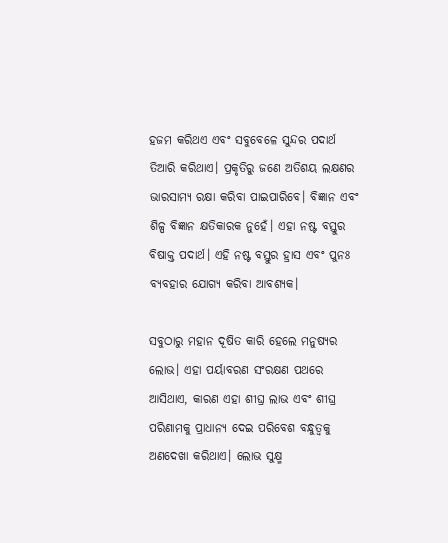ହଜମ କରିଥଏ ଏବଂ ସବୁବେଳେ ସୁନ୍ଦର ପଦାର୍ଥ ତିଆରି କରିଥାଏ। ପ୍ରକୃତିରୁ ଜଣେ ଅତିଶୟ ଲକ୍ଷଣର ଭାରସାମ୍ୟ ରକ୍ଷା କରିବା ପାଇପାରିବେ। ବିଜ୍ଞାନ ଏବଂ ଶିଳ୍ପ ବିଜ୍ଞାନ କ୍ଷତିକାରକ ନୁହେଁ। ଏହା ନଷ୍ଟ ବସ୍ତୁର ବିଷାକ୍ତ ପଦାର୍ଥ। ଏହି ନଷ୍ଟ ବସ୍ତୁର ହ୍ରାସ ଏବଂ ପୁନଃ ବ୍ୟବହାର ଯୋଗ୍ୟ କରିବା ଆବଶ୍ୟକ।

ସବୁଠାରୁ ମହାନ ଦୂଷିତ କାରି ହେଲେ ମନୁଷ୍ୟର ଲୋଭ। ଏହା ପର୍ୟାବରଣ ସଂରକ୍ଷଣ ପଥରେ ଆସିଥାଏ, କାରଣ ଏହା ଶୀଘ୍ର ଲାଭ ଏବଂ ଶୀଘ୍ର ପରିଣାମକୁ ପ୍ରାଧାନ୍ୟ ଦେଇ ପରିବେଶ ବନ୍ଧୁତ୍ୱକୁ ଅଣଦେଖା କରିଥାଏ। ଲୋଭ ସୁକ୍ଷ୍ମ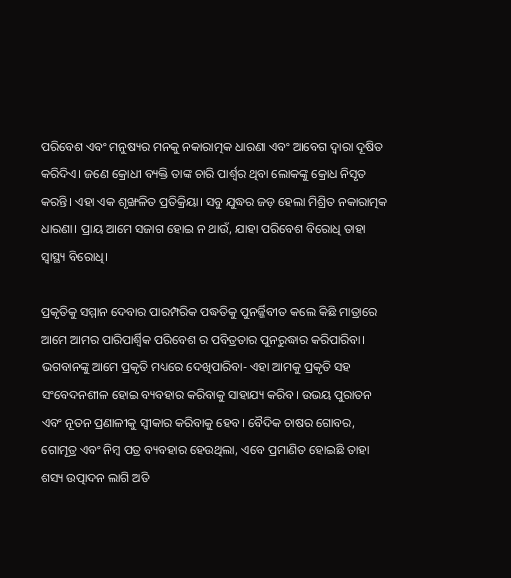ପରିବେଶ ଏବଂ ମନୁଷ୍ୟର ମନକୁ ନକାରାତ୍ମକ ଧାରଣା ଏବଂ ଆବେଗ ଦ୍ୱାରା ଦୂଷିତ କରିଦିଏ। ଜଣେ କ୍ରୋଧୀ ବ୍ୟକ୍ତି ତାଙ୍କ ଚାରି ପାର୍ଶ୍ୱର ଥିବା ଲୋକଙ୍କୁ କ୍ରୋଧ ନିସୃତ କରନ୍ତି। ଏହା ଏକ ଶୃଙ୍ଖଳିତ ପ୍ରତିକ୍ରିୟା। ସବୁ ଯୁଦ୍ଧର ଜଡ଼ ହେଲା ମିଶ୍ରିତ ନକାରାତ୍ମକ ଧାରଣା। ପ୍ରାୟ ଆମେ ସଜାଗ ହୋଇ ନ ଥାଉଁ, ଯାହା ପରିବେଶ ବିରୋଧି ତାହା ସ୍ୱାସ୍ଥ୍ୟ ବିରୋଧି।

ପ୍ରକୃତିକୁ ସମ୍ମାନ ଦେବାର ପାରମ୍ପରିକ ପଦ୍ଧତିକୁ ପୁନର୍ଜ୍ଜିବୀତ କଲେ କିଛି ମାତ୍ରାରେ ଆମେ ଆମର ପାରିପାର୍ଶ୍ବିକ ପରିବେଶ ର ପବିତ୍ରତାର ପୁନରୁଦ୍ଧାର କରିପାରିବା। ଭଗବାନଙ୍କୁ ଆମେ ପ୍ରକୃତି ମଧ୍ୟରେ ଦେଖିପାରିବା- ଏହା ଆମକୁ ପ୍ରକୃତି ସହ ସଂବେଦନଶୀଳ ହୋଇ ବ୍ୟବହାର କରିବାକୁ ସାହାଯ୍ୟ କରିବ। ଉଭୟ ପୁରାତନ ଏବଂ ନୂତନ ପ୍ରଣାଳୀକୁ ସ୍ୱୀକାର କରିବାକୁ ହେବ। ବୈଦିକ ଚାଷର ଗୋବର, ଗୋମୂତ୍ର ଏବଂ ନିମ୍ବ ପତ୍ର ବ୍ୟବହାର ହେଉଥିଲା, ଏବେ ପ୍ରମାଣିତ ହୋଇଛି ତାହା ଶସ୍ୟ ଉତ୍ପାଦନ ଲାଗି ଅତି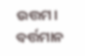ଉତ୍ତମ। ବର୍ତ୍ତମାନ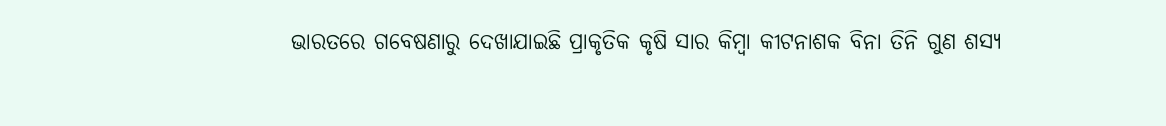ଭାରତରେ ଗବେଷଣାରୁ ଦେଖାଯାଇଛି ପ୍ରାକୃତିକ କୃଷି ସାର କିମ୍ବା କୀଟନାଶକ ବିନା ତିନି ଗୁଣ ଶସ୍ୟ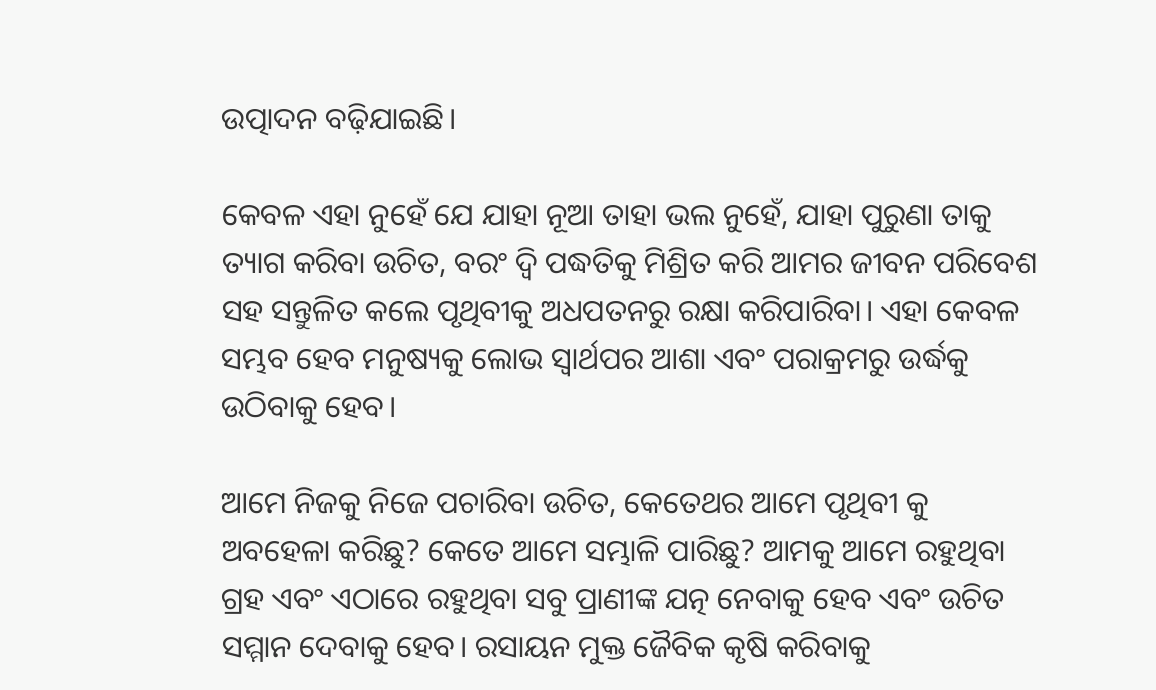ଉତ୍ପାଦନ ବଢ଼ିଯାଇଛି।

କେବଳ ଏହା ନୁହେଁ ଯେ ଯାହା ନୂଆ ତାହା ଭଲ ନୁହେଁ, ଯାହା ପୁରୁଣା ତାକୁ ତ୍ୟାଗ କରିବା ଉଚିତ, ବରଂ ଦ୍ବି ପଦ୍ଧତିକୁ ମିଶ୍ରିତ କରି ଆମର ଜୀବନ ପରିବେଶ ସହ ସନ୍ତୁଳିତ କଲେ ପୃଥିବୀକୁ ଅଧପତନରୁ ରକ୍ଷା କରିପାରିବା। ଏହା କେବଳ ସମ୍ଭବ ହେବ ମନୁଷ୍ୟକୁ ଲୋଭ ସ୍ୱାର୍ଥପର ଆଶା ଏବଂ ପରାକ୍ରମରୁ ଉର୍ଦ୍ଧକୁ ଉଠିବାକୁ ହେବ।

ଆମେ ନିଜକୁ ନିଜେ ପଚାରିବା ଉଚିତ, କେତେଥର ଆମେ ପୃଥିବୀ କୁ ଅବହେଳା କରିଛୁ? କେତେ ଆମେ ସମ୍ଭାଳି ପାରିଛୁ? ଆମକୁ ଆମେ ରହୁଥିବା ଗ୍ରହ ଏବଂ ଏଠାରେ ରହୁଥିବା ସବୁ ପ୍ରାଣୀଙ୍କ ଯତ୍ନ ନେବାକୁ ହେବ ଏବଂ ଉଚିତ ସମ୍ମାନ ଦେବାକୁ ହେବ। ରସାୟନ ମୁକ୍ତ ଜୈବିକ କୃଷି କରିବାକୁ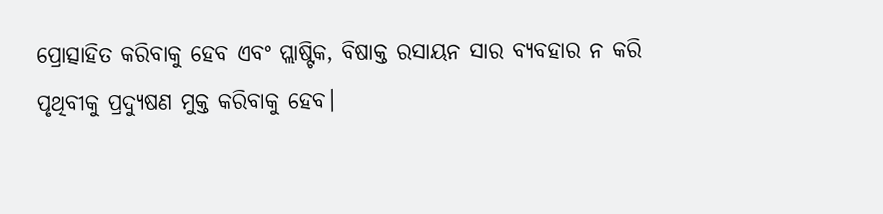ପ୍ରୋତ୍ସାହିତ କରିବାକୁ ହେବ ଏବଂ ପ୍ଲାଷ୍ଟିକ, ବିଷାକ୍ତ ରସାୟନ ସାର ବ୍ୟବହାର ନ କରି ପୃଥିବୀକୁ ପ୍ରଦ୍ୟୁଷଣ ମୁକ୍ତ କରିବାକୁ ହେବ।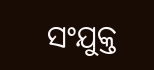ସଂଯୁକ୍ତ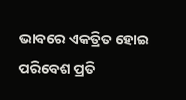ଭାବରେ ଏକତ୍ରିତ ହୋଇ ପରିବେଶ ପ୍ରତି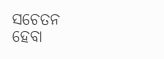ସଚେତନ ହେବା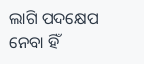ଲାଗି ପଦକ୍ଷେପ ନେବା ହିଁ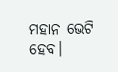ମହାନ ଭେଟି ହେବ।